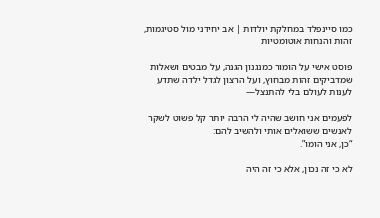כמו סיינפלד במחלקת יולדות | אב יחידני מול סטיגמות, זהות והנחות אוטומטיות

פוסט אישי על הומור כמנגנון הגנה, על מבטים ושאלות שמדביקים זהות מבחוץ, ועל הרצון לגדל ילדה שתדע לענות לעולם בלי להתנצל—

לפעמים אני חושב שהיה לי הרבה יותר קל פשוט לשקר לאנשים ששואלים אותי ולהשיב להם:
“כן, אני הומו”.

לא כי זה נכון, אלא כי זה היה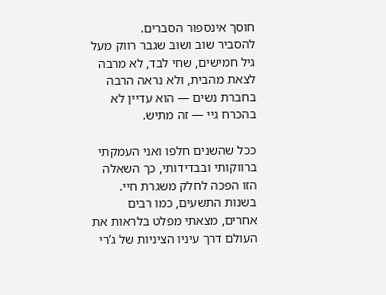חוסך אינספור הסברים.
להסביר שוב ושוב שגבר רווק מעל גיל חמישים, שחי לבד, לא מרבה לצאת מהבית, ולא נראה הרבה בחברת נשים — הוא עדיין לא בהכרח גיי — זה מתיש.

ככל שהשנים חלפו ואני העמקתי ברווקותי ובבדידותי, כך השאלה הזו הפכה לחלק משגרת חיי. בשנות התשעים, כמו רבים אחרים, מצאתי מפלט בלראות את העולם דרך עיניו הציניות של ג’רי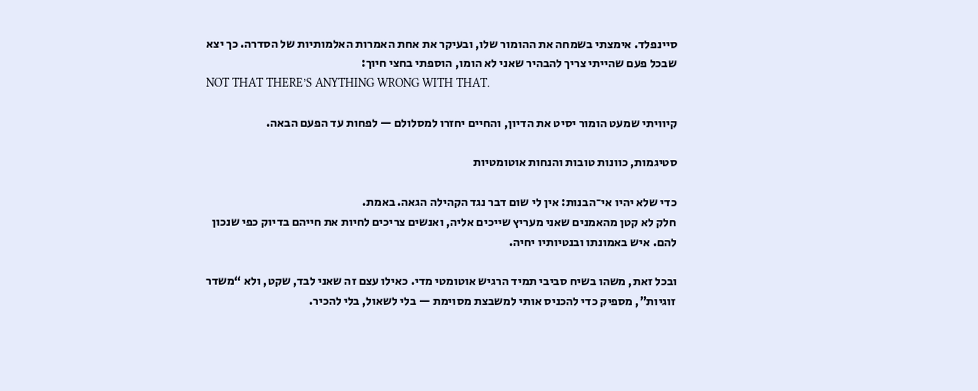סיינפלד. אימצתי בשמחה את ההומור שלו, ובעיקר את אחת האמרות האלמותיות של הסדרה. כך יצא שבכל פעם שהייתי צריך להבהיר שאני לא הומו, הוספתי בחצי חיוך:
NOT THAT THERE’S ANYTHING WRONG WITH THAT.

קיוויתי שמעט הומור יסיט את הדיון, והחיים יחזרו למסלולם — לפחות עד הפעם הבאה.

סטיגמות, כוונות טובות והנחות אוטומטיות

כדי שלא יהיו אי־הבנות: אין לי שום דבר נגד הקהילה הגאה. באמת.
חלק לא קטן מהאמנים שאני מעריץ שייכים אליה, ואנשים צריכים לחיות את חייהם בדיוק כפי שנכון להם. איש באמונתו ובנטיותיו יחיה.

ובכל זאת, משהו בשיח סביבי תמיד הרגיש אוטומטי מדי. כאילו עצם זה שאני לבד, שקט, ולא “משדר זוגיות”, מספיק כדי להכניס אותי למשבצת מסוימת — בלי לשאול, בלי להכיר.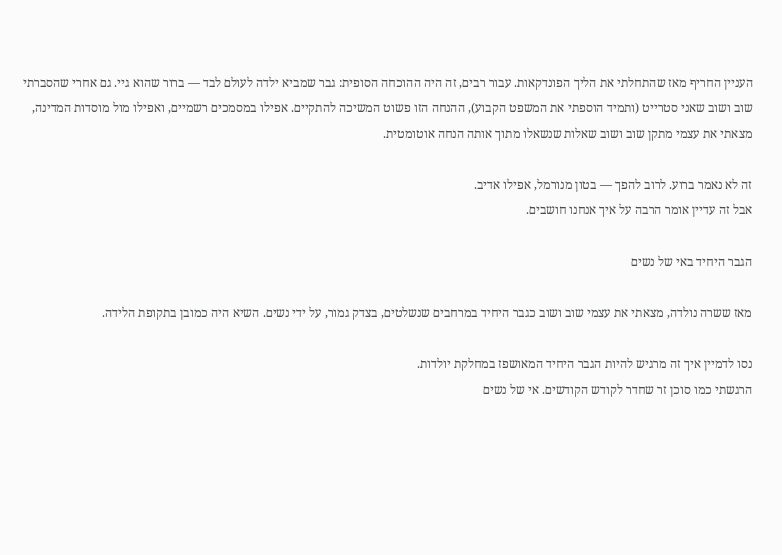העניין החריף מאז שהתחלתי את הליך הפונדקאות. עבור רבים, זה היה ההוכחה הסופית: גבר שמביא ילדה לעולם לבד — ברור שהוא גיי. גם אחרי שהסברתי שוב ושוב שאני סטרייט (ותמיד הוספתי את המשפט הקבוע), ההנחה הזו פשוט המשיכה להתקיים. אפילו במסמכים רשמיים, ואפילו מול מוסדות המדינה, מצאתי את עצמי מתקן שוב ושוב שאלות שנשאלו מתוך אותה הנחה אוטומטית.

זה לא נאמר ברוע. לרוב להפך — בטון מנורמל, אפילו אדיב.
אבל זה עדיין אומר הרבה על איך אנחנו חושבים.

הגבר היחיד באי של נשים

מאז ששרה נולדה, מצאתי את עצמי שוב ושוב כגבר היחיד במרחבים שנשלטים, בצדק גמור, על ידי נשים. השיא היה כמובן בתקופת הלידה.

נסו לדמיין איך זה מרגיש להיות הגבר היחיד המאושפז במחלקת יולדות.
הרגשתי כמו סוכן זר שחדר לקודש הקודשים. אי של נשים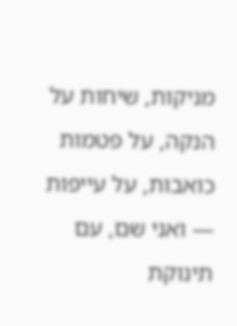מניקות, שיחות על הנקה, על פטמות כואבות, על עייפות — ואני שם, עם תינוקת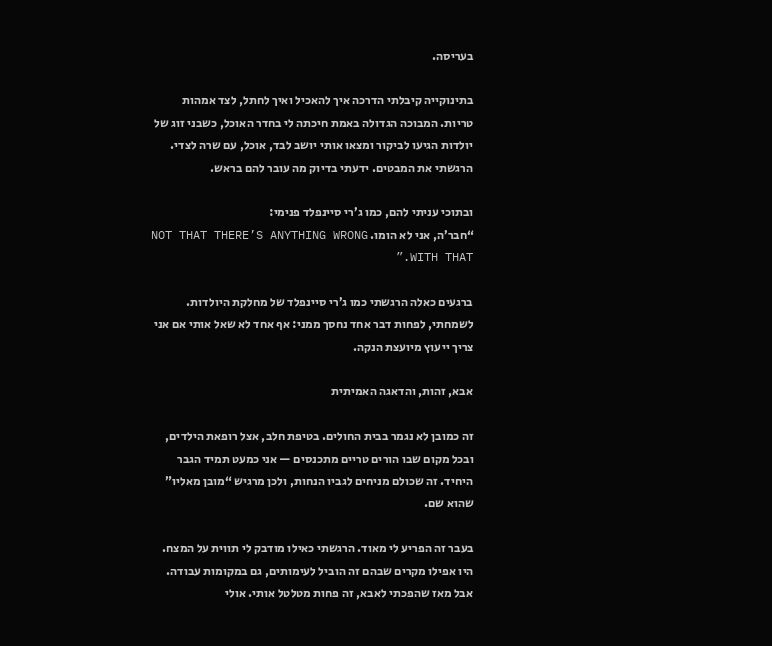בעריסה.

בתינוקייה קיבלתי הדרכה איך להאכיל ואיך לחתל, לצד אמהות טריות. המבוכה הגדולה באמת חיכתה לי בחדר האוכל, כשבני זוג של יולדות הגיעו לביקור ומצאו אותי יושב לבד, אוכל, עם שרה לצדי. הרגשתי את המבטים. ידעתי בדיוק מה עובר להם בראש.

ובתוכי עניתי להם, כמו ג’רי סיינפלד פנימי:
“חבר’ה, אני לא הומו. NOT THAT THERE’S ANYTHING WRONG WITH THAT.”

ברגעים כאלה הרגשתי כמו ג’רי סיינפלד של מחלקת היולדות.
לשמחתי, לפחות דבר אחד נחסך ממני: אף אחד לא שאל אותי אם אני צריך ייעוץ מיועצת הנקה.

אבא, זהות, והדאגה האמיתית

זה כמובן לא נגמר בבית החולים. בטיפת חלב, אצל רופאת הילדים, ובכל מקום שבו הורים טריים מתכנסים — אני כמעט תמיד הגבר היחיד. זה שכולם מניחים לגביו הנחות, ולכן מרגיש “מובן מאליו” שהוא שם.

בעבר זה הפריע לי מאוד. הרגשתי כאילו מודבק לי תווית על המצח. היו אפילו מקרים שבהם זה הוביל לעימותים, גם במקומות עבודה. אבל מאז שהפכתי לאבא, זה פחות מטלטל אותי. אולי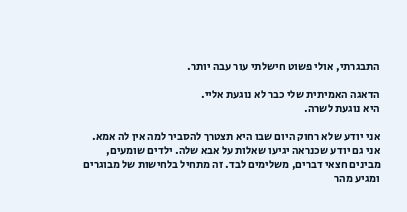התבגרתי, אולי פשוט חישלתי עור עבה יותר.

הדאגה האמיתית שלי כבר לא נוגעת אליי.
היא נוגעת לשרה.

אני יודע שלא רחוק היום שבו היא תצטרך להסביר למה אין לה אמא. אני גם יודע שכנראה יגיעו שאלות על אבא שלה. ילדים שומעים, מבינים חצאי דברים, משלימים לבד. זה מתחיל בלחישות של מבוגרים ומגיע מהר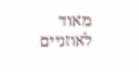מאוד לאוזניים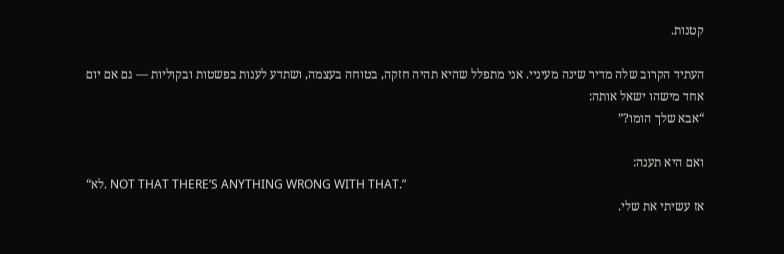קטנות.

העתיד הקרוב שלה מדיר שינה מעיניי. אני מתפלל שהיא תהיה חזקה, בטוחה בעצמה, ושתדע לענות בפשטות ובקוליות — גם אם יום אחד מישהו ישאל אותה:
“אבא שלך הומו?”

ואם היא תענה:
“לא. NOT THAT THERE’S ANYTHING WRONG WITH THAT.”
אז עשיתי את שלי.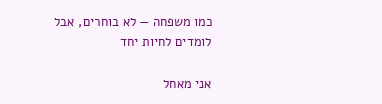כמו משפחה — לא בוחרים, אבל לומדים לחיות יחד

אני מאחל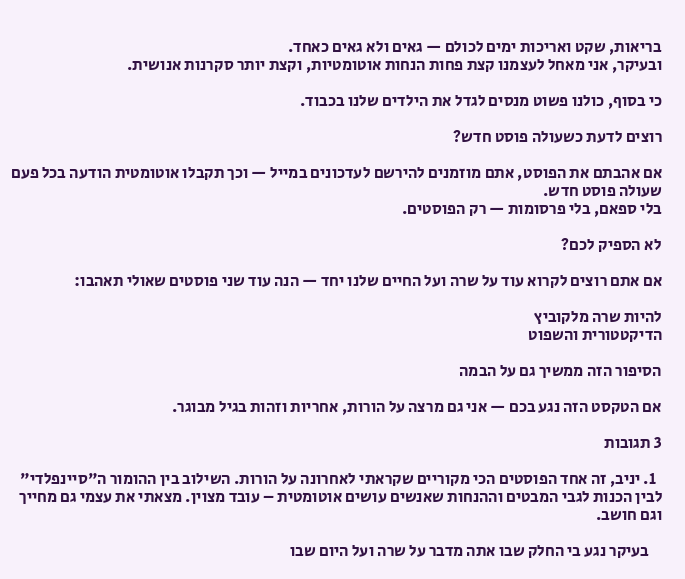בריאות, שקט ואריכות ימים לכולם — גאים ולא גאים כאחד.
ובעיקר, אני מאחל לעצמנו קצת פחות הנחות אוטומטיות, וקצת יותר סקרנות אנושית.

כי בסוף, כולנו פשוט מנסים לגדל את הילדים שלנו בכבוד.

רוצים לדעת כשעולה פוסט חדש?

אם אהבתם את הפוסט, אתם מוזמנים להירשם לעדכונים במייל — וכך תקבלו אוטומטית הודעה בכל פעם שעולה פוסט חדש.
בלי ספאם, בלי פרסומות — רק הפוסטים.

לא הספיק לכם?

אם אתם רוצים לקרוא עוד על שרה ועל החיים שלנו יחד — הנה עוד שני פוסטים שאולי תאהבו:

להיות שרה מלקוביץ
הדיקטטורית והשפוט

הסיפור הזה ממשיך גם על הבמה

אם הטקסט הזה נגע בכם — אני גם מרצה על הורות, אחריות וזהות בגיל מבוגר.

3 תגובות

  1. יניב, זה אחד הפוסטים הכי מקוריים שקראתי לאחרונה על הורות. השילוב בין ההומור ה"סיינפלדי" לבין הכנות לגבי המבטים וההנחות שאנשים עושים אוטומטית – עובד מצוין. מצאתי את עצמי גם מחייך וגם חושב.

    בעיקר נגע בי החלק שבו אתה מדבר על שרה ועל היום שבו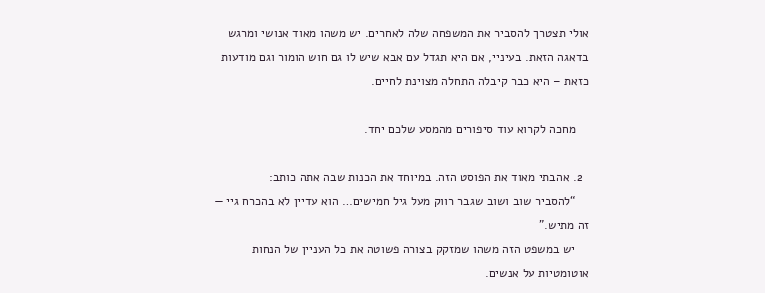אולי תצטרך להסביר את המשפחה שלה לאחרים. יש משהו מאוד אנושי ומרגש בדאגה הזאת. בעיניי, אם היא תגדל עם אבא שיש לו גם חוש הומור וגם מודעות כזאת – היא כבר קיבלה התחלה מצוינת לחיים.

    מחכה לקרוא עוד סיפורים מהמסע שלכם יחד.

  2. אהבתי מאוד את הפוסט הזה. במיוחד את הכנות שבה אתה כותב:
    “להסביר שוב ושוב שגבר רווק מעל גיל חמישים… הוא עדיין לא בהכרח גיי — זה מתיש.”
    יש במשפט הזה משהו שמזקק בצורה פשוטה את כל העניין של הנחות אוטומטיות על אנשים.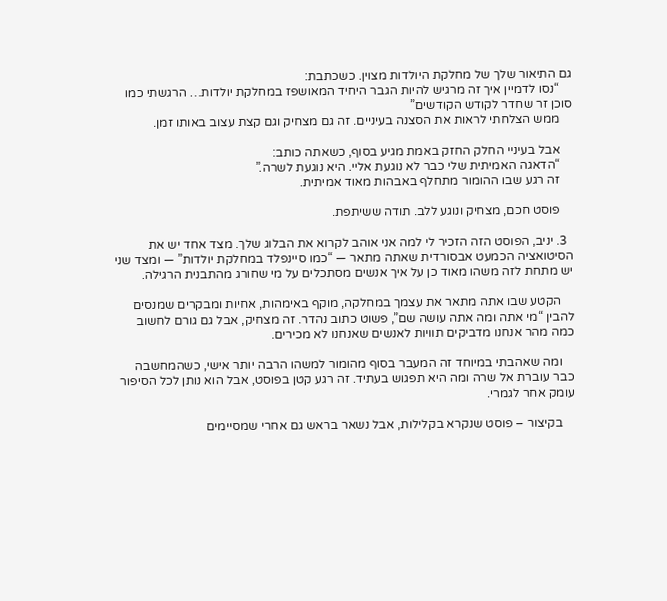גם התיאור שלך של מחלקת היולדות מצוין. כשכתבת:
    “נסו לדמיין איך זה מרגיש להיות הגבר היחיד המאושפז במחלקת יולדות… הרגשתי כמו סוכן זר שחדר לקודש הקודשים”
    ממש הצלחתי לראות את הסצנה בעיניים. זה גם מצחיק וגם קצת עצוב באותו זמן.

    אבל בעיניי החלק החזק באמת מגיע בסוף, כשאתה כותב:
    “הדאגה האמיתית שלי כבר לא נוגעת אליי. היא נוגעת לשרה.”
    זה רגע שבו ההומור מתחלף באבהות מאוד אמיתית.

    פוסט חכם, מצחיק ונוגע ללב. תודה ששיתפת.

  3. יניב, הפוסט הזה הזכיר לי למה אני אוהב לקרוא את הבלוג שלך. מצד אחד יש את הסיטואציה הכמעט אבסורדית שאתה מתאר — “כמו סיינפלד במחלקת יולדות” — ומצד שני יש מתחת לזה משהו מאוד כן על איך אנשים מסתכלים על מי שחורג מהתבנית הרגילה.

    הקטע שבו אתה מתאר את עצמך במחלקה, מוקף באימהות, אחיות ומבקרים שמנסים להבין “מי אתה ומה אתה עושה שם”, פשוט כתוב נהדר. זה מצחיק, אבל גם גורם לחשוב כמה מהר אנחנו מדביקים תוויות לאנשים שאנחנו לא מכירים.

    ומה שאהבתי במיוחד זה המעבר בסוף מהומור למשהו הרבה יותר אישי, כשהמחשבה כבר עוברת אל שרה ומה היא תפגוש בעתיד. זה רגע קטן בפוסט, אבל הוא נותן לכל הסיפור עומק אחר לגמרי.

    בקיצור – פוסט שנקרא בקלילות, אבל נשאר בראש גם אחרי שמסיימים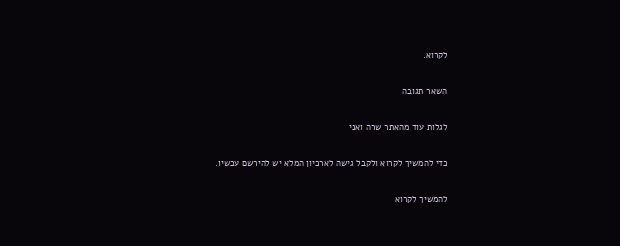לקרוא.

השאר תגובה

לגלות עוד מהאתר שרה ואני

כדי להמשיך לקרוא ולקבל גישה לארכיון המלא יש להירשם עכשיו.

להמשיך לקרוא